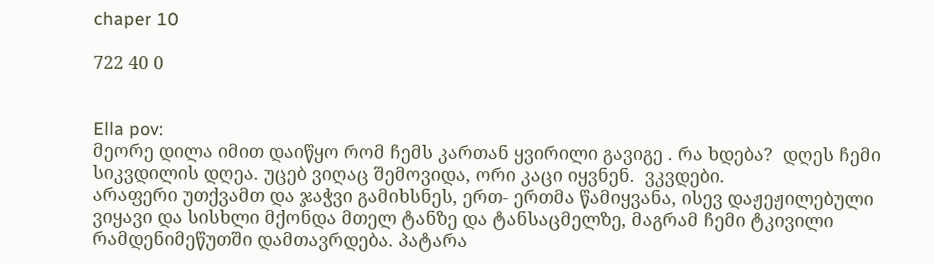chaper 10

722 40 0


Ella pov:
მეორე დილა იმით დაიწყო რომ ჩემს კართან ყვირილი გავიგე . რა ხდება?  დღეს ჩემი სიკვდილის დღეა. უცებ ვიღაც შემოვიდა, ორი კაცი იყვნენ.  ვკვდები.
არაფერი უთქვამთ და ჯაჭვი გამიხსნეს, ერთ- ერთმა წამიყვანა, ისევ დაჟეჟილებული ვიყავი და სისხლი მქონდა მთელ ტანზე და ტანსაცმელზე, მაგრამ ჩემი ტკივილი რამდენიმეწუთში დამთავრდება. პატარა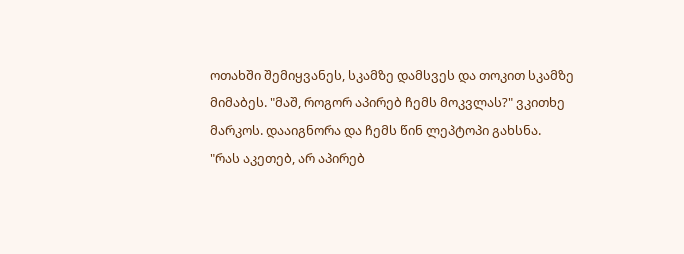ოთახში შემიყვანეს, სკამზე დამსვეს და თოკით სკამზე მიმაბეს. "მაშ, როგორ აპირებ ჩემს მოკვლას?" ვკითხე მარკოს. დააიგნორა და ჩემს წინ ლეპტოპი გახსნა.
"რას აკეთებ, არ აპირებ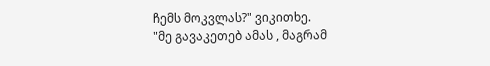ჩემს მოკვლას?" ვიკითხე.
"მე გავაკეთებ ამას , მაგრამ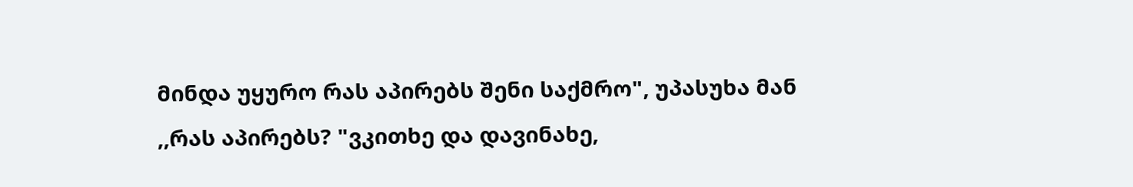მინდა უყურო რას აპირებს შენი საქმრო", უპასუხა მან
,,რას აპირებს? "ვკითხე და დავინახე,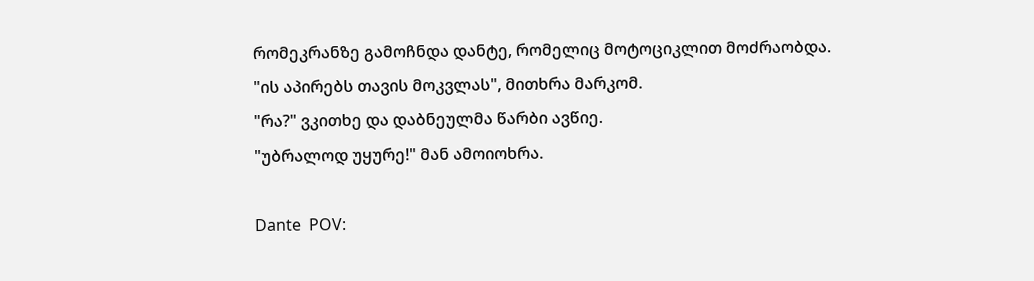რომეკრანზე გამოჩნდა დანტე, რომელიც მოტოციკლით მოძრაობდა.
"ის აპირებს თავის მოკვლას", მითხრა მარკომ.
"რა?" ვკითხე და დაბნეულმა წარბი ავწიე.
"უბრალოდ უყურე!" მან ამოიოხრა.

Dante  POV: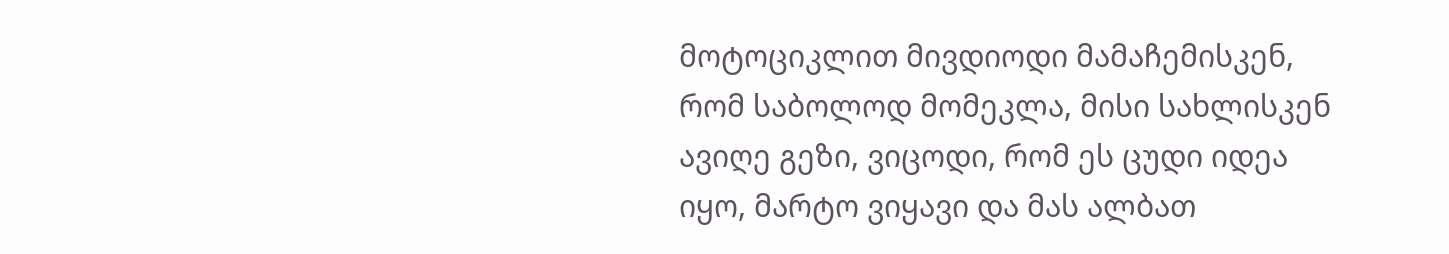მოტოციკლით მივდიოდი მამაჩემისკენ, რომ საბოლოდ მომეკლა, მისი სახლისკენ ავიღე გეზი, ვიცოდი, რომ ეს ცუდი იდეა იყო, მარტო ვიყავი და მას ალბათ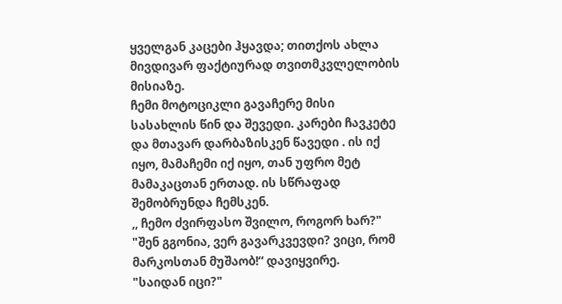ყველგან კაცები ჰყავდა; თითქოს ახლა მივდივარ ფაქტიურად თვითმკვლელობის მისიაზე.
ჩემი მოტოციკლი გავაჩერე მისი სასახლის წინ და შევედი. კარები ჩავკეტე  და მთავარ დარბაზისკენ წავედი . ის იქ იყო, მამაჩემი იქ იყო, თან უფრო მეტ მამაკაცთან ერთად. ის სწრაფად შემობრუნდა ჩემსკენ.
,, ჩემო ძვირფასო შვილო, როგორ ხარ?"
"შენ გგონია, ვერ გავარკვევდი? ვიცი, რომ მარკოსთან მუშაობ!“ დავიყვირე.
"საიდან იცი?"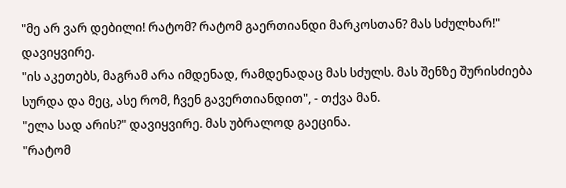"მე არ ვარ დებილი! რატომ? რატომ გაერთიანდი მარკოსთან? მას სძულხარ!" დავიყვირე.
"ის აკეთებს, მაგრამ არა იმდენად, რამდენადაც მას სძულს. მას შენზე შურისძიება სურდა და მეც, ასე რომ, ჩვენ გავერთიანდით", - თქვა მან.
"ელა სად არის?" დავიყვირე. მას უბრალოდ გაეცინა.
"რატომ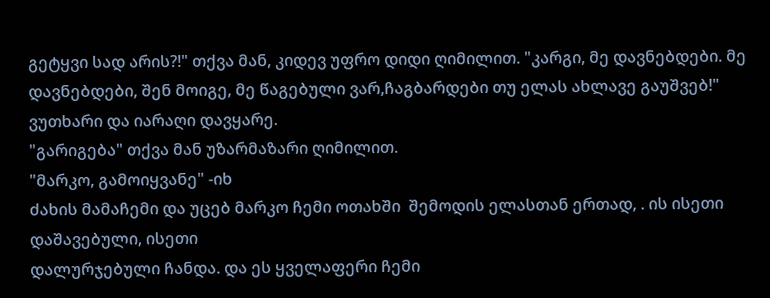გეტყვი სად არის?!" თქვა მან, კიდევ უფრო დიდი ღიმილით. "კარგი, მე დავნებდები. მე დავნებდები, შენ მოიგე, მე წაგებული ვარ,ჩაგბარდები თუ ელას ახლავე გაუშვებ!" ვუთხარი და იარაღი დავყარე.
"გარიგება" თქვა მან უზარმაზარი ღიმილით.
"მარკო, გამოიყვანე" -იხ
ძახის მამაჩემი და უცებ მარკო ჩემი ოთახში  შემოდის ელასთან ერთად, . ის ისეთი დაშავებული, ისეთი
დალურჯებული ჩანდა. და ეს ყველაფერი ჩემი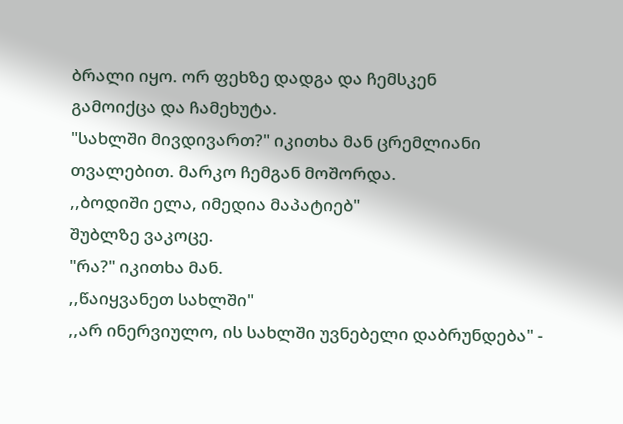ბრალი იყო. ორ ფეხზე დადგა და ჩემსკენ
გამოიქცა და ჩამეხუტა.
"სახლში მივდივართ?" იკითხა მან ცრემლიანი თვალებით. მარკო ჩემგან მოშორდა.
,,ბოდიში ელა, იმედია მაპატიებ"
შუბლზე ვაკოცე.
"რა?" იკითხა მან.
,,წაიყვანეთ სახლში"
,,არ ინერვიულო, ის სახლში უვნებელი დაბრუნდება" -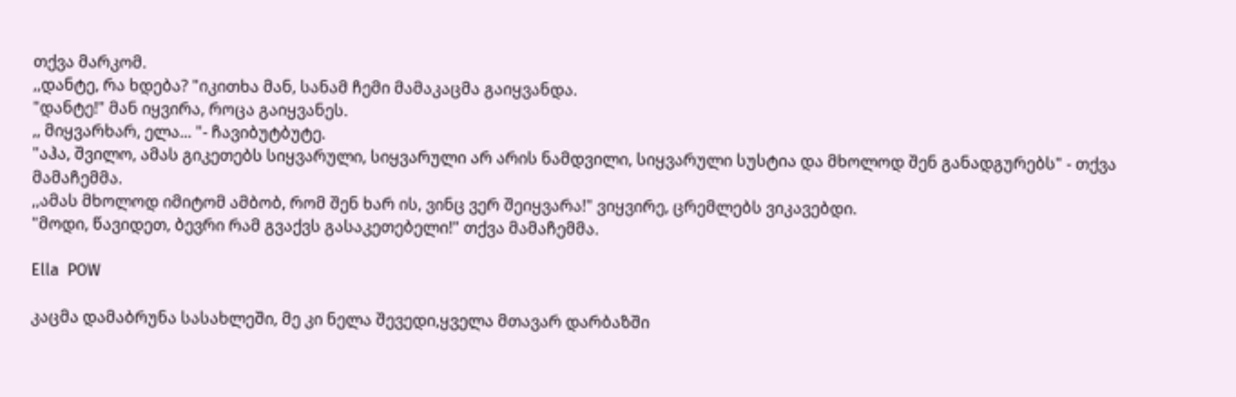თქვა მარკომ.
,,დანტე, რა ხდება? "იკითხა მან, სანამ ჩემი მამაკაცმა გაიყვანდა.
"დანტე!" მან იყვირა, როცა გაიყვანეს.
,, მიყვარხარ, ელა... "- ჩავიბუტბუტე.
"აჰა, შვილო, ამას გიკეთებს სიყვარული, სიყვარული არ არის ნამდვილი, სიყვარული სუსტია და მხოლოდ შენ განადგურებს" - თქვა მამაჩემმა.
,,ამას მხოლოდ იმიტომ ამბობ, რომ შენ ხარ ის, ვინც ვერ შეიყვარა!" ვიყვირე, ცრემლებს ვიკავებდი.
"მოდი, წავიდეთ, ბევრი რამ გვაქვს გასაკეთებელი!" თქვა მამაჩემმა.

Ella  POW

კაცმა დამაბრუნა სასახლეში, მე კი ნელა შევედი,ყველა მთავარ დარბაზში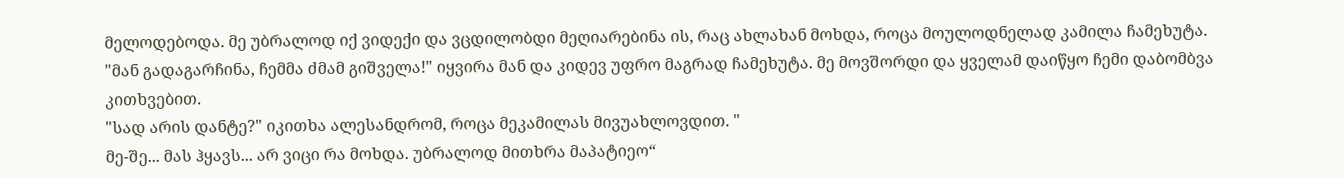მელოდებოდა. მე უბრალოდ იქ ვიდექი და ვცდილობდი მეღიარებინა ის, რაც ახლახან მოხდა, როცა მოულოდნელად კამილა ჩამეხუტა.
"მან გადაგარჩინა, ჩემმა ძმამ გიშველა!" იყვირა მან და კიდევ უფრო მაგრად ჩამეხუტა. მე მოვშორდი და ყველამ დაიწყო ჩემი დაბომბვა კითხვებით.
"სად არის დანტე?" იკითხა ალესანდრომ, როცა მეკამილას მივუახლოვდით. "
მე-შე... მას ჰყავს... არ ვიცი რა მოხდა. უბრალოდ მითხრა მაპატიეო“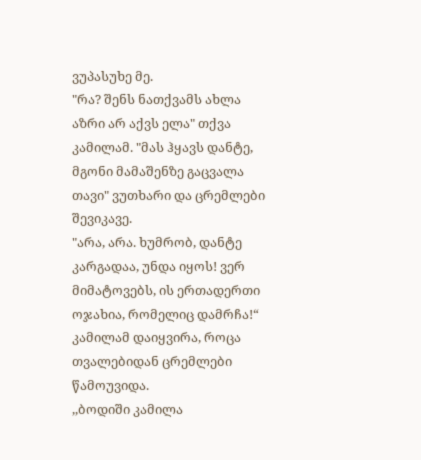ვუპასუხე მე.
"რა? შენს ნათქვამს ახლა აზრი არ აქვს ელა" თქვა კამილამ. "მას ჰყავს დანტე, მგონი მამაშენზე გაცვალა თავი" ვუთხარი და ცრემლები შევიკავე.
"არა, არა. ხუმრობ, დანტე კარგადაა, უნდა იყოს! ვერ მიმატოვებს, ის ერთადერთი ოჯახია, რომელიც დამრჩა!“ კამილამ დაიყვირა, როცა თვალებიდან ცრემლები წამოუვიდა.
,,ბოდიში კამილა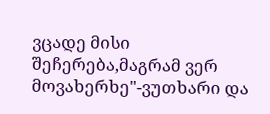ვცადე მისი შეჩერება,მაგრამ ვერ მოვახერხე"-ვუთხარი და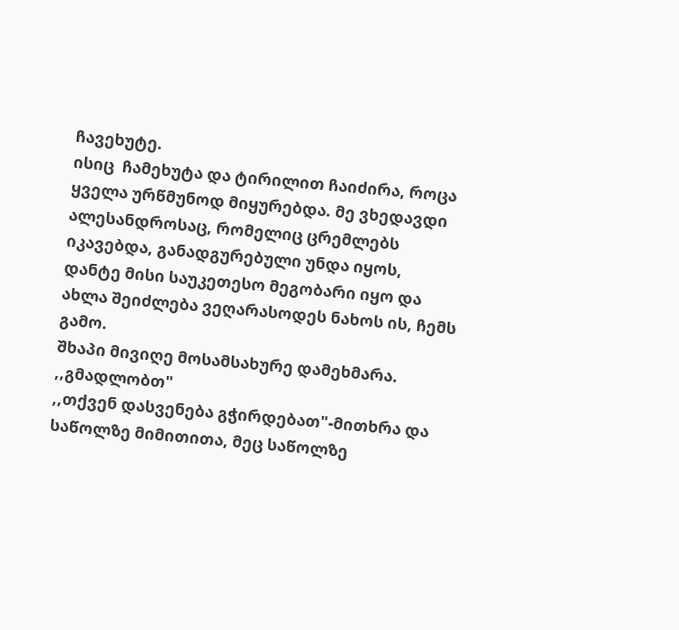ჩავეხუტე.
ისიც  ჩამეხუტა და ტირილით ჩაიძირა, როცა ყველა ურწმუნოდ მიყურებდა. მე ვხედავდი ალესანდროსაც, რომელიც ცრემლებს იკავებდა, განადგურებული უნდა იყოს, დანტე მისი საუკეთესო მეგობარი იყო და ახლა შეიძლება ვეღარასოდეს ნახოს ის, ჩემს გამო.
შხაპი მივიღე მოსამსახურე დამეხმარა.
,,გმადლობთ"
,,თქვენ დასვენება გჭირდებათ"-მითხრა და საწოლზე მიმითითა, მეც საწოლზე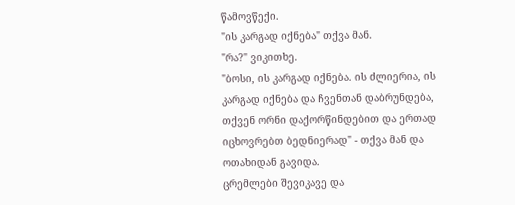წამოვწექი.
"ის კარგად იქნება" თქვა მან.
"რა?" ვიკითხე.
"ბოსი, ის კარგად იქნება. ის ძლიერია, ის კარგად იქნება და ჩვენთან დაბრუნდება, თქვენ ორნი დაქორწინდებით და ერთად იცხოვრებთ ბედნიერად" - თქვა მან და ოთახიდან გავიდა.
ცრემლები შევიკავე და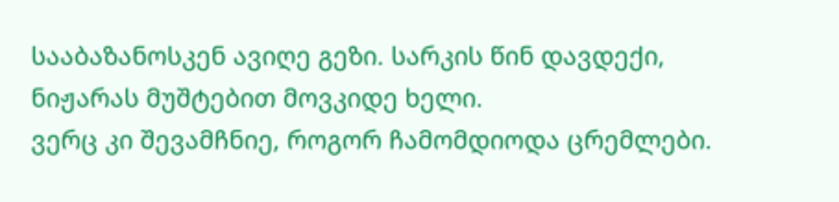სააბაზანოსკენ ავიღე გეზი. სარკის წინ დავდექი, ნიჟარას მუშტებით მოვკიდე ხელი.
ვერც კი შევამჩნიე, როგორ ჩამომდიოდა ცრემლები.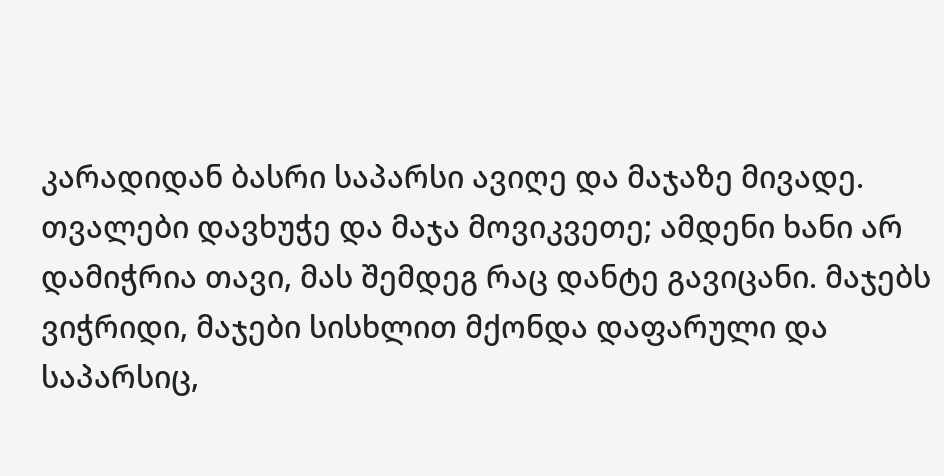კარადიდან ბასრი საპარსი ავიღე და მაჯაზე მივადე. თვალები დავხუჭე და მაჯა მოვიკვეთე; ამდენი ხანი არ დამიჭრია თავი, მას შემდეგ რაც დანტე გავიცანი. მაჯებს ვიჭრიდი, მაჯები სისხლით მქონდა დაფარული და საპარსიც,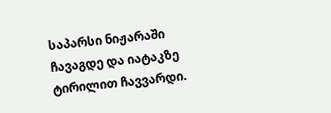საპარსი ნიჟარაში ჩავაგდე და იატაკზე ტირილით ჩავვარდი.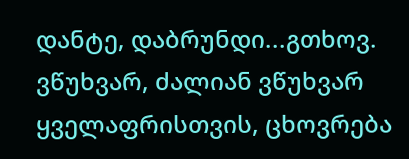დანტე, დაბრუნდი...გთხოვ. ვწუხვარ, ძალიან ვწუხვარ ყველაფრისთვის, ცხოვრება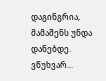დაგინგრია, მამაშენს უნდა დანებდე. ვწუხვარ...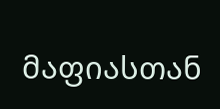მაფიასთან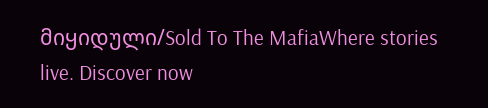მიყიდული/Sold To The MafiaWhere stories live. Discover now